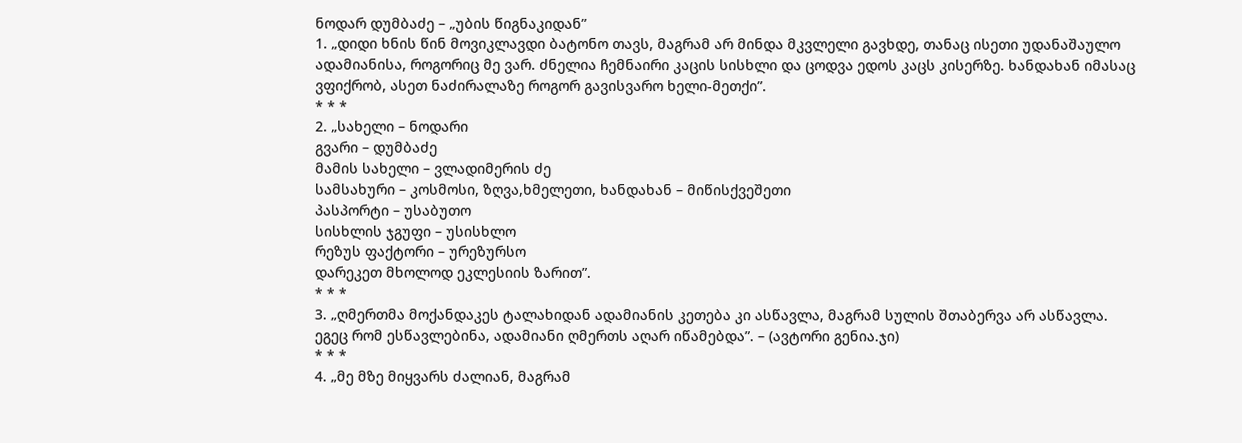ნოდარ დუმბაძე – „უბის წიგნაკიდან”
1. „დიდი ხნის წინ მოვიკლავდი ბატონო თავს, მაგრამ არ მინდა მკვლელი გავხდე, თანაც ისეთი უდანაშაულო ადამიანისა, როგორიც მე ვარ. ძნელია ჩემნაირი კაცის სისხლი და ცოდვა ედოს კაცს კისერზე. ხანდახან იმასაც ვფიქრობ, ასეთ ნაძირალაზე როგორ გავისვარო ხელი-მეთქი”.
* * *
2. „სახელი – ნოდარი
გვარი – დუმბაძე
მამის სახელი – ვლადიმერის ძე
სამსახური – კოსმოსი, ზღვა,ხმელეთი, ხანდახან – მიწისქვეშეთი
პასპორტი – უსაბუთო
სისხლის ჯგუფი – უსისხლო
რეზუს ფაქტორი – ურეზურსო
დარეკეთ მხოლოდ ეკლესიის ზარით”.
* * *
3. „ღმერთმა მოქანდაკეს ტალახიდან ადამიანის კეთება კი ასწავლა, მაგრამ სულის შთაბერვა არ ასწავლა. ეგეც რომ ესწავლებინა, ადამიანი ღმერთს აღარ იწამებდა”. – (ავტორი გენია.ჯი)
* * *
4. „მე მზე მიყვარს ძალიან, მაგრამ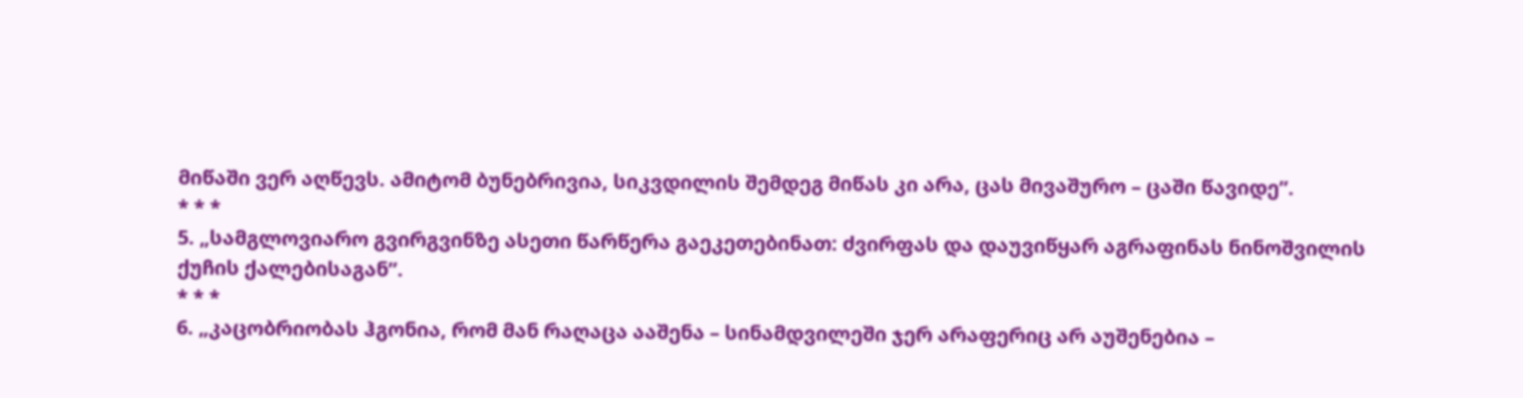მიწაში ვერ აღწევს. ამიტომ ბუნებრივია, სიკვდილის შემდეგ მიწას კი არა, ცას მივაშურო – ცაში წავიდე”.
* * *
5. „სამგლოვიარო გვირგვინზე ასეთი წარწერა გაეკეთებინათ: ძვირფას და დაუვიწყარ აგრაფინას ნინოშვილის ქუჩის ქალებისაგან”.
* * *
6. „კაცობრიობას ჰგონია, რომ მან რაღაცა ააშენა – სინამდვილეში ჯერ არაფერიც არ აუშენებია –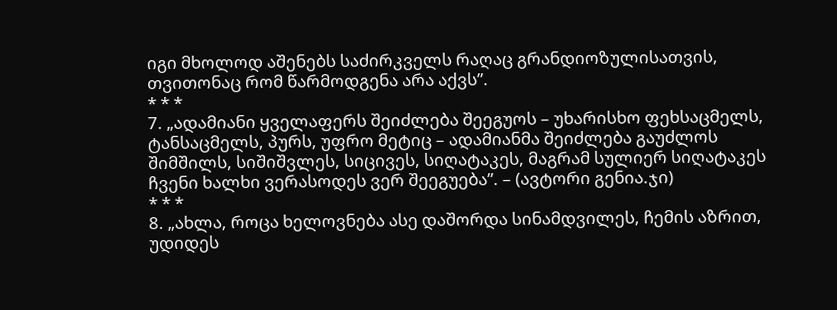იგი მხოლოდ აშენებს საძირკველს რაღაც გრანდიოზულისათვის, თვითონაც რომ წარმოდგენა არა აქვს”.
* * *
7. „ადამიანი ყველაფერს შეიძლება შეეგუოს – უხარისხო ფეხსაცმელს, ტანსაცმელს, პურს, უფრო მეტიც – ადამიანმა შეიძლება გაუძლოს შიმშილს, სიშიშვლეს, სიცივეს, სიღატაკეს, მაგრამ სულიერ სიღატაკეს ჩვენი ხალხი ვერასოდეს ვერ შეეგუება”. – (ავტორი გენია.ჯი)
* * *
8. „ახლა, როცა ხელოვნება ასე დაშორდა სინამდვილეს, ჩემის აზრით, უდიდეს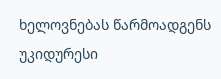ხელოვნებას წარმოადგენს უკიდურესი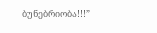ბუნებრიობა!!!”